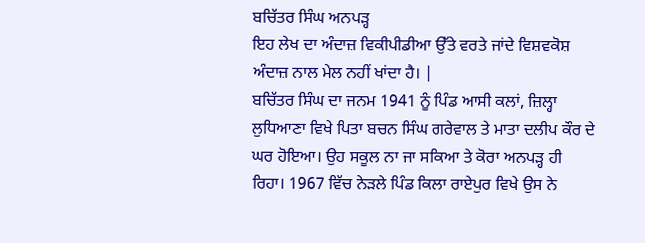ਬਚਿੱਤਰ ਸਿੰਘ ਅਨਪੜ੍ਹ
ਇਹ ਲੇਖ ਦਾ ਅੰਦਾਜ਼ ਵਿਕੀਪੀਡੀਆ ਉੱਤੇ ਵਰਤੇ ਜਾਂਦੇ ਵਿਸ਼ਵਕੋਸ਼ ਅੰਦਾਜ਼ ਨਾਲ ਮੇਲ ਨਹੀਂ ਖਾਂਦਾ ਹੈ। |
ਬਚਿੱਤਰ ਸਿੰਘ ਦਾ ਜਨਮ 1941 ਨੂੰ ਪਿੰਡ ਆਸੀ ਕਲਾਂ, ਜ਼ਿਲ੍ਹਾ ਲੁਧਿਆਣਾ ਵਿਖੇ ਪਿਤਾ ਬਚਨ ਸਿੰਘ ਗਰੇਵਾਲ ਤੇ ਮਾਤਾ ਦਲੀਪ ਕੌਰ ਦੇ ਘਰ ਹੋਇਆ। ਉਹ ਸਕੂਲ ਨਾ ਜਾ ਸਕਿਆ ਤੇ ਕੋਰਾ ਅਨਪੜ੍ਹ ਹੀ ਰਿਹਾ। 1967 ਵਿੱਚ ਨੇੜਲੇ ਪਿੰਡ ਕਿਲਾ ਰਾਏਪੁਰ ਵਿਖੇ ਉਸ ਨੇ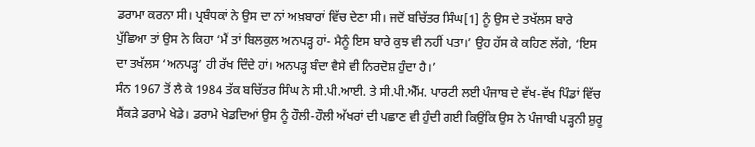ਡਰਾਮਾ ਕਰਨਾ ਸੀ। ਪ੍ਰਬੰਧਕਾਂ ਨੇ ਉਸ ਦਾ ਨਾਂ ਅਖ਼ਬਾਰਾਂ ਵਿੱਚ ਦੇਣਾ ਸੀ। ਜਦੋਂ ਬਚਿੱਤਰ ਸਿੰਘ[1] ਨੂੰ ਉਸ ਦੇ ਤਖੱਲਸ ਬਾਰੇ ਪੁੱਛਿਆ ਤਾਂ ਉਸ ਨੇ ਕਿਹਾ ‘ਮੈਂ ਤਾਂ ਬਿਲਕੁਲ ਅਨਪੜ੍ਹ ਹਾਂ- ਮੈਨੂੰ ਇਸ ਬਾਰੇ ਕੁਝ ਵੀ ਨਹੀਂ ਪਤਾ।’ ਉਹ ਹੱਸ ਕੇ ਕਹਿਣ ਲੱਗੇ, ‘ਇਸ ਦਾ ਤਖੱਲਸ ‘ਅਨਪੜ੍ਹ’ ਹੀ ਰੱਖ ਦਿੰਦੇ ਹਾਂ। ਅਨਪੜ੍ਹ ਬੰਦਾ ਵੈਸੇ ਵੀ ਨਿਰਦੋਸ਼ ਹੁੰਦਾ ਹੈ।’
ਸੰਨ 1967 ਤੋਂ ਲੈ ਕੇ 1984 ਤੱਕ ਬਚਿੱਤਰ ਸਿੰਘ ਨੇ ਸੀ.ਪੀ.ਆਈ. ਤੇ ਸੀ.ਪੀ.ਐੱਮ. ਪਾਰਟੀ ਲਈ ਪੰਜਾਬ ਦੇ ਵੱਖ-ਵੱਖ ਪਿੰਡਾਂ ਵਿੱਚ ਸੈਂਕੜੇ ਡਰਾਮੇ ਖੇਡੇ। ਡਰਾਮੇ ਖੇਡਦਿਆਂ ਉਸ ਨੂੰ ਹੌਲੀ-ਹੌਲੀ ਅੱਖਰਾਂ ਦੀ ਪਛਾਣ ਵੀ ਹੁੰਦੀ ਗਈ ਕਿਉਂਕਿ ਉਸ ਨੇ ਪੰਜਾਬੀ ਪੜ੍ਹਨੀ ਸ਼ੁਰੂ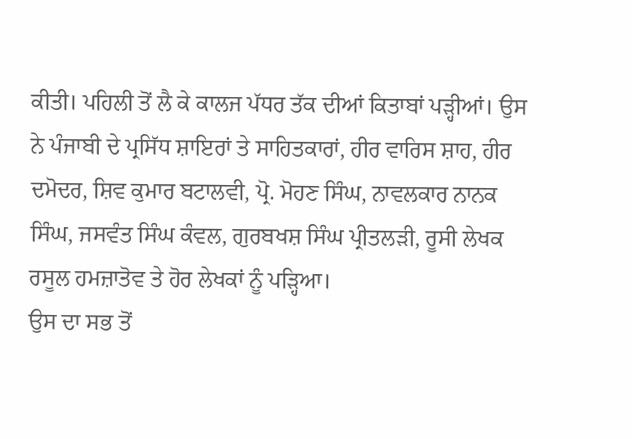ਕੀਤੀ। ਪਹਿਲੀ ਤੋਂ ਲੈ ਕੇ ਕਾਲਜ ਪੱਧਰ ਤੱਕ ਦੀਆਂ ਕਿਤਾਬਾਂ ਪੜ੍ਹੀਆਂ। ਉਸ ਨੇ ਪੰਜਾਬੀ ਦੇ ਪ੍ਰਸਿੱਧ ਸ਼ਾਇਰਾਂ ਤੇ ਸਾਹਿਤਕਾਰਾਂ, ਹੀਰ ਵਾਰਿਸ ਸ਼ਾਹ, ਹੀਰ ਦਮੋਦਰ, ਸ਼ਿਵ ਕੁਮਾਰ ਬਟਾਲਵੀ, ਪ੍ਰੋ. ਮੋਹਣ ਸਿੰਘ, ਨਾਵਲਕਾਰ ਨਾਨਕ ਸਿੰਘ, ਜਸਵੰਤ ਸਿੰਘ ਕੰਵਲ, ਗੁਰਬਖਸ਼ ਸਿੰਘ ਪ੍ਰੀਤਲੜੀ, ਰੂਸੀ ਲੇਖਕ ਰਸੂਲ ਹਮਜ਼ਾਤੋਵ ਤੇ ਹੋਰ ਲੇਖਕਾਂ ਨੂੰ ਪੜ੍ਹਿਆ।
ਉਸ ਦਾ ਸਭ ਤੋਂ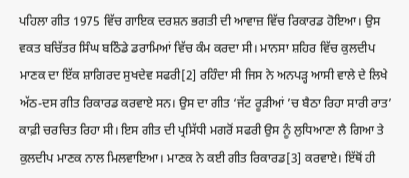ਪਹਿਲਾ ਗੀਤ 1975 ਵਿੱਚ ਗਾਇਕ ਦਰਸ਼ਨ ਭਗਤੀ ਦੀ ਆਵਾਜ਼ ਵਿੱਚ ਰਿਕਾਰਡ ਹੋਇਆ। ਉਸ ਵਕਤ ਬਚਿੱਤਰ ਸਿੰਘ ਬਠਿੰਡੇ ਡਰਾਮਿਆਂ ਵਿੱਚ ਕੰਮ ਕਰਦਾ ਸੀ। ਮਾਨਸਾ ਸ਼ਹਿਰ ਵਿੱਚ ਕੁਲਦੀਪ ਮਾਣਕ ਦਾ ਇੱਕ ਸ਼ਾਗਿਰਦ ਸੁਖਦੇਵ ਸਫਰੀ[2] ਰਹਿੰਦਾ ਸੀ ਜਿਸ ਨੇ ਅਨਪੜ੍ਹ ਆਸੀ ਵਾਲੇ ਦੇ ਲਿਖੇ ਅੱਠ-ਦਸ ਗੀਤ ਰਿਕਾਰਡ ਕਰਵਾਏ ਸਨ। ਉਸ ਦਾ ਗੀਤ ‘ਜੱਟ ਰੂੜੀਆਂ ’ਚ ਬੈਠਾ ਰਿਹਾ ਸਾਰੀ ਰਾਤ’ ਕਾਫ਼ੀ ਚਰਚਿਤ ਰਿਹਾ ਸੀ। ਇਸ ਗੀਤ ਦੀ ਪ੍ਰਸਿੱਧੀ ਮਗਰੋਂ ਸਫਰੀ ਉਸ ਨੂੰ ਲੁਧਿਆਣਾ ਲੈ ਗਿਆ ਤੇ ਕੁਲਦੀਪ ਮਾਣਕ ਨਾਲ ਮਿਲਵਾਇਆ। ਮਾਣਕ ਨੇ ਕਈ ਗੀਤ ਰਿਕਾਰਡ[3] ਕਰਵਾਏ। ਇੱਥੋਂ ਹੀ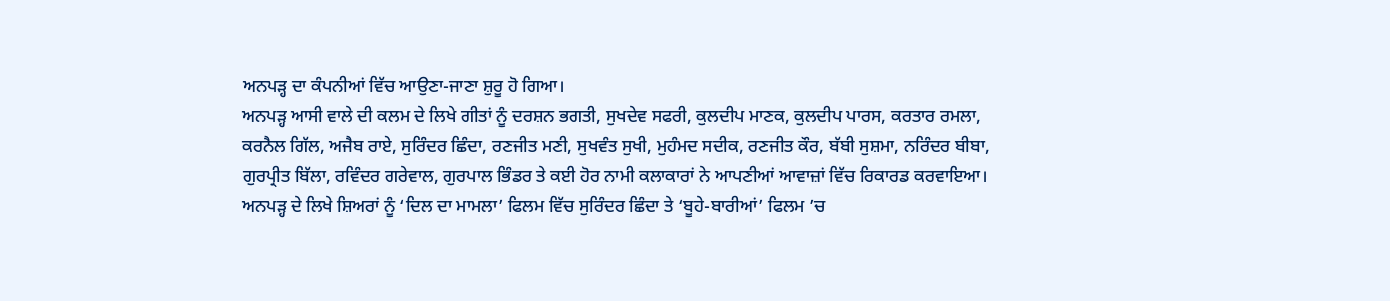ਅਨਪੜ੍ਹ ਦਾ ਕੰਪਨੀਆਂ ਵਿੱਚ ਆਉਣਾ-ਜਾਣਾ ਸ਼ੁਰੂ ਹੋ ਗਿਆ।
ਅਨਪੜ੍ਹ ਆਸੀ ਵਾਲੇ ਦੀ ਕਲਮ ਦੇ ਲਿਖੇ ਗੀਤਾਂ ਨੂੰ ਦਰਸ਼ਨ ਭਗਤੀ, ਸੁਖਦੇਵ ਸਫਰੀ, ਕੁਲਦੀਪ ਮਾਣਕ, ਕੁਲਦੀਪ ਪਾਰਸ, ਕਰਤਾਰ ਰਮਲਾ, ਕਰਨੈਲ ਗਿੱਲ, ਅਜੈਬ ਰਾਏ, ਸੁਰਿੰਦਰ ਛਿੰਦਾ, ਰਣਜੀਤ ਮਣੀ, ਸੁਖਵੰਤ ਸੁਖੀ, ਮੁਹੰਮਦ ਸਦੀਕ, ਰਣਜੀਤ ਕੌਰ, ਬੱਬੀ ਸੁਸ਼ਮਾ, ਨਰਿੰਦਰ ਬੀਬਾ, ਗੁਰਪ੍ਰੀਤ ਬਿੱਲਾ, ਰਵਿੰਦਰ ਗਰੇਵਾਲ, ਗੁਰਪਾਲ ਭਿੰਡਰ ਤੇ ਕਈ ਹੋਰ ਨਾਮੀ ਕਲਾਕਾਰਾਂ ਨੇ ਆਪਣੀਆਂ ਆਵਾਜ਼ਾਂ ਵਿੱਚ ਰਿਕਾਰਡ ਕਰਵਾਇਆ। ਅਨਪੜ੍ਹ ਦੇ ਲਿਖੇ ਸ਼ਿਅਰਾਂ ਨੂੰ ‘ਦਿਲ ਦਾ ਮਾਮਲਾ’ ਫਿਲਮ ਵਿੱਚ ਸੁਰਿੰਦਰ ਛਿੰਦਾ ਤੇ ‘ਬੂਹੇ-ਬਾਰੀਆਂ’ ਫਿਲਮ ’ਚ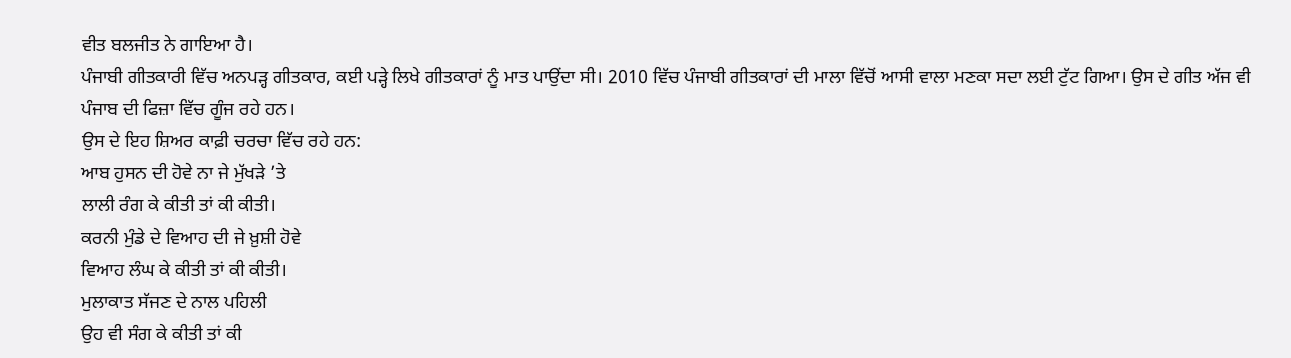ਵੀਤ ਬਲਜੀਤ ਨੇ ਗਾਇਆ ਹੈ।
ਪੰਜਾਬੀ ਗੀਤਕਾਰੀ ਵਿੱਚ ਅਨਪੜ੍ਹ ਗੀਤਕਾਰ, ਕਈ ਪੜ੍ਹੇ ਲਿਖੇ ਗੀਤਕਾਰਾਂ ਨੂੰ ਮਾਤ ਪਾਉਂਦਾ ਸੀ। 2010 ਵਿੱਚ ਪੰਜਾਬੀ ਗੀਤਕਾਰਾਂ ਦੀ ਮਾਲਾ ਵਿੱਚੋਂ ਆਸੀ ਵਾਲਾ ਮਣਕਾ ਸਦਾ ਲਈ ਟੁੱਟ ਗਿਆ। ਉਸ ਦੇ ਗੀਤ ਅੱਜ ਵੀ ਪੰਜਾਬ ਦੀ ਫਿਜ਼ਾ ਵਿੱਚ ਗੂੰਜ ਰਹੇ ਹਨ।
ਉਸ ਦੇ ਇਹ ਸ਼ਿਅਰ ਕਾਫ਼ੀ ਚਰਚਾ ਵਿੱਚ ਰਹੇ ਹਨ:
ਆਬ ਹੁਸਨ ਦੀ ਹੋਵੇ ਨਾ ਜੇ ਮੁੱਖੜੇ ’ਤੇ
ਲਾਲੀ ਰੰਗ ਕੇ ਕੀਤੀ ਤਾਂ ਕੀ ਕੀਤੀ।
ਕਰਨੀ ਮੁੰਡੇ ਦੇ ਵਿਆਹ ਦੀ ਜੇ ਖ਼ੁਸ਼ੀ ਹੋਵੇ
ਵਿਆਹ ਲੰਘ ਕੇ ਕੀਤੀ ਤਾਂ ਕੀ ਕੀਤੀ।
ਮੁਲਾਕਾਤ ਸੱਜਣ ਦੇ ਨਾਲ ਪਹਿਲੀ
ਉਹ ਵੀ ਸੰਗ ਕੇ ਕੀਤੀ ਤਾਂ ਕੀ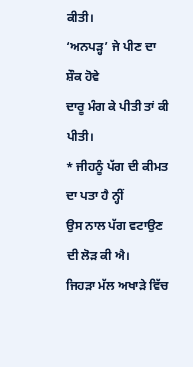ਕੀਤੀ।
‘ਅਨਪੜ੍ਹ’ ਜੇ ਪੀਣ ਦਾ ਸ਼ੌਕ ਹੋਵੇ
ਦਾਰੂ ਮੰਗ ਕੇ ਪੀਤੀ ਤਾਂ ਕੀ ਪੀਤੀ।
* ਜੀਹਨੂੰ ਪੱਗ ਦੀ ਕੀਮਤ ਦਾ ਪਤਾ ਹੈ ਨ੍ਹੀਂ
ਉਸ ਨਾਲ ਪੱਗ ਵਟਾਉਣ ਦੀ ਲੋੜ ਕੀ ਐ।
ਜਿਹੜਾ ਮੱਲ ਅਖਾੜੇ ਵਿੱਚ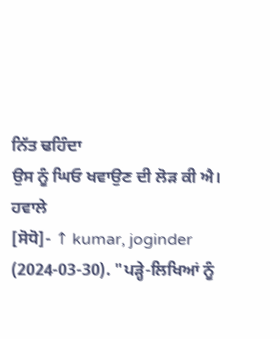ਨਿੱਤ ਢਹਿੰਦਾ
ਉਸ ਨੂੰ ਘਿਓ ਖਵਾਉਣ ਦੀ ਲੋੜ ਕੀ ਐ।
ਹਵਾਲੇ
[ਸੋਧੋ]- ↑ kumar, joginder (2024-03-30). "ਪੜ੍ਹੇ-ਲਿਖਿਆਂ ਨੂੰ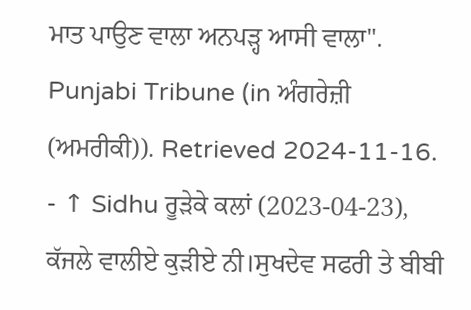ਮਾਤ ਪਾਉਣ ਵਾਲਾ ਅਨਪੜ੍ਹ ਆਸੀ ਵਾਲਾ". Punjabi Tribune (in ਅੰਗਰੇਜ਼ੀ (ਅਮਰੀਕੀ)). Retrieved 2024-11-16.
- ↑ Sidhu ਰੂੜੇਕੇ ਕਲਾਂ (2023-04-23), ਕੱਜਲੇ ਵਾਲੀਏ ਕੁੜੀਏ ਨੀ।ਸੁਖਦੇਵ ਸਫਰੀ ਤੇ ਬੀਬੀ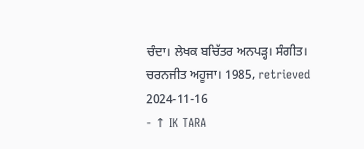ਚੰਦਾ। ਲੇਖਕ ਬਚਿੱਤਰ ਅਨਪੜ੍ਹ। ਸੰਗੀਤ। ਚਰਨਜੀਤ ਅਹੂਜਾ। 1985, retrieved 2024-11-16
- ↑ IK TARA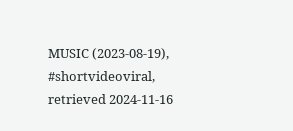MUSIC (2023-08-19), #shortvideoviral, retrieved 2024-11-16